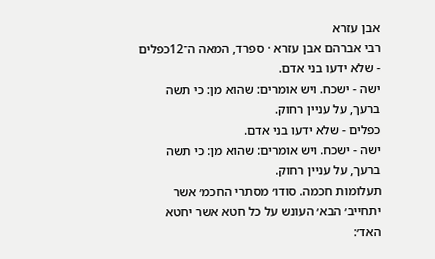אבן עזרא
רבי אברהם אבן עזרא · ספרד, המאה ה־12כפלים - שלא ידעו בני אדם.
ישה - ישכח. ויש אומרים: שהוא מן: כי תשה ברעך, על עניין רחוק.
כפלים - שלא ידעו בני אדם.
ישה - ישכח. ויש אומרים: שהוא מן: כי תשה ברעך, על עניין רחוק.
תעלומות חכמה. סודו׳ מסתרי החכמ׳ אשר יתחייב׳ הבא׳ העונש על כל חטא אשר יחטא האד׳: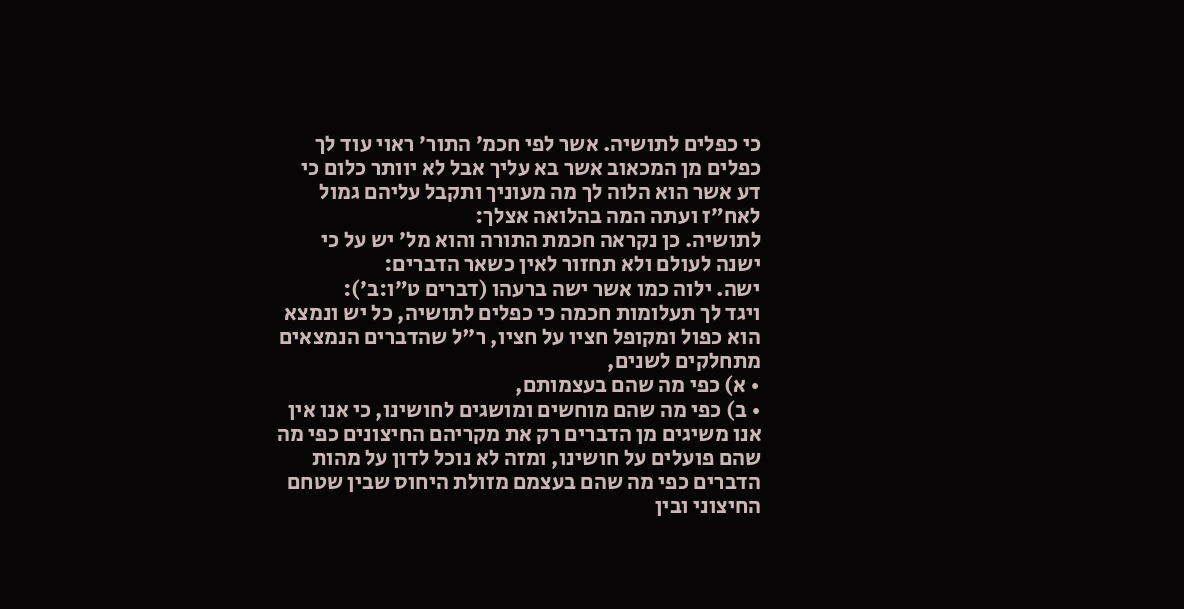כי כפלים לתושיה. אשר לפי חכמ׳ התור׳ ראוי עוד לך כפלים מן המכאוב אשר בא עליך אבל לא יוותר כלום כי דע אשר הוא הלוה לך מה מעוניך ותקבל עליהם גמול לאח״ז ועתה המה בהלואה אצלך:
לתושיה. כן נקראה חכמת התורה והוא מל׳ יש על כי ישנה לעולם ולא תחזור לאין כשאר הדברים:
ישה. ילוה כמו אשר ישה ברעהו (דברים ט״ו:ב׳):
ויגד לך תעלומות חכמה כי כפלים לתושיה, כל יש ונמצא הוא כפול ומקופל חציו על חציו, ר"ל שהדברים הנמצאים מתחלקים לשנים,
• א) כפי מה שהם בעצמותם,
• ב) כפי מה שהם מוחשים ומושגים לחושינו, כי אנו אין אנו משיגים מן הדברים רק את מקריהם החיצונים כפי מה שהם פועלים על חושינו, ומזה לא נוכל לדון על מהות הדברים כפי מה שהם בעצמם מזולת היחוס שבין שטחם החיצוני ובין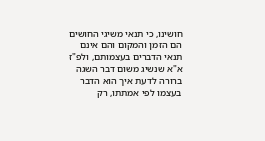חושינו, כי תנאי משיגי החושים הם הזמן והמקום והם אינם תנאי הדברים בעצמותם, ולפ"ז א"א שנשיג משום דבר השגה ברורה לדעת איך הוא הדבר בעצמו לפי אמתתו, רק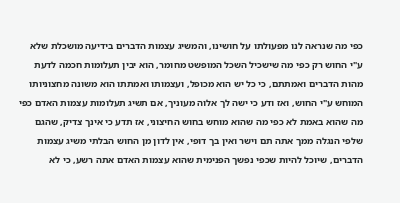כפי מה שנראה לנו מפעולתו על חושינו, והמשיג עצמות הדברים בידיעה מושכלת שלא ע"י החוש רק כפי מה שישכיל השכל המופשט מחומר, הוא יבין תעלומות חכמה לדעת מהות הדברים ואמתתם, כי כל יש הוא מכופל, ועצמותו ואמתתו הוא משונה מחצוניותו המוחש ע"י החוש, ואז ודע כי ישה לך אלוה מעוניך, אם תשיג תעלומות עצמות האדם כפי מה שהוא באמת לא כפי מה שהוא מוחש בחוש החיצוני, אז תדע כי אינך צדיק, שהגם שלפי הנגלה ממך אתה תם וישר ואין בך דופי, אין לדון מן החוש הבלתי משיג עצמות הדברים, שיוכל להיות שכפי נפשך הפנימית שהוא עצמות האדם אתה רשע, כי לא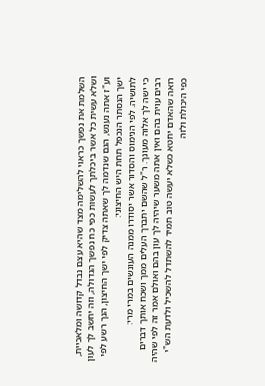השלמת את נפשך כראוי להשלימה מצד שהיא עצם נבדל קדושה ומלאכיית, ושלא עשית כל אשר ביכלתך לעשות כפי כח נפשך הגדולה, וזה יחשב לך לעון וע"ז אתה נענש, הגם שנדמה לך שאתה צדיק לפי ישך החיצון, הנך רשע לפי ישך הנסתר הנכפל תחת היש החיצוני:
לתושיה. לפי הנימוס והסדור אשר יסודרו ממנה העונשים במרי מרי:
כי ישה לך אלוה מעונך. ר"ל שהשם יתברך העלים ממך ושכח אותך דברים רבים עוית בהם ואין אתה משער שיהיה לך עון בהם ואולם אמר זה לפי שהיה רואה שהאדם יחטא כשלא יעשה טוב תמיד להשתדל להשכיל ולדעת הש"י כפי היכולת ולזה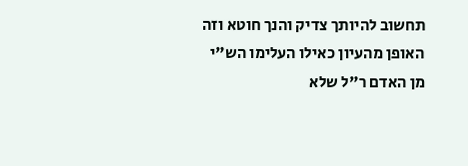תחשוב להיותך צדיק והנך חוטא וזה האופן מהעיון כאילו העלימו הש"י מן האדם ר"ל שלא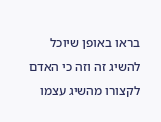בראו באופן שיוכל להשיג זה וזה כי האדם לקצורו מהשיג עצמו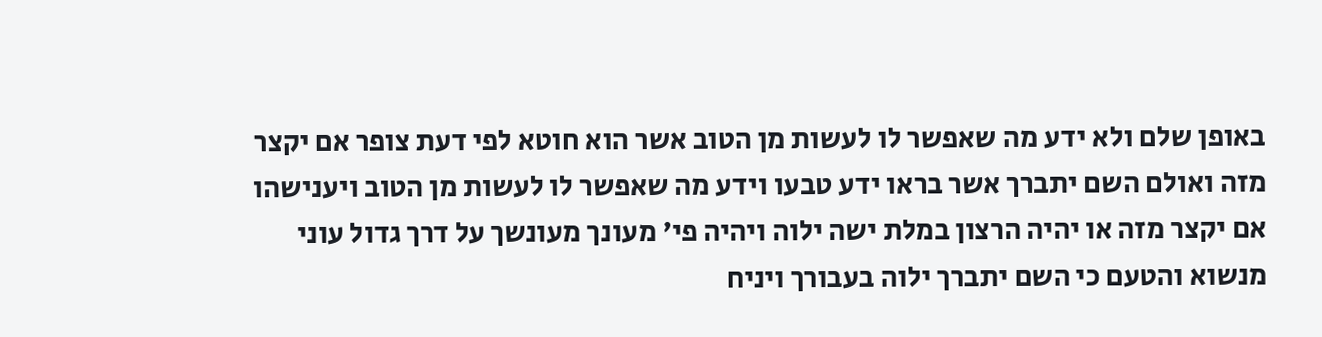באופן שלם ולא ידע מה שאפשר לו לעשות מן הטוב אשר הוא חוטא לפי דעת צופר אם יקצר מזה ואולם השם יתברך אשר בראו ידע טבעו וידע מה שאפשר לו לעשות מן הטוב ויענישהו אם יקצר מזה או יהיה הרצון במלת ישה ילוה ויהיה פי' מעונך מעונשך על דרך גדול עוני מנשוא והטעם כי השם יתברך ילוה בעבורך ויניח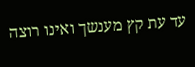עד עת קץ מענשך ואינו רוצה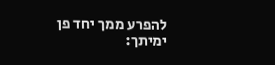להפרע ממך יחד פן ימיתך: